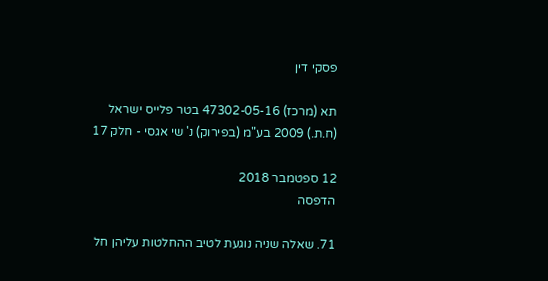פסקי דין

תא (מרכז) 47302-05-16 בטר פלייס ישראל (ח.ת.) 2009 בע"מ (בפירוק) נ' שי אגסי - חלק 17

12 ספטמבר 2018
הדפסה

71. שאלה שניה נוגעת לטיב ההחלטות עליהן חל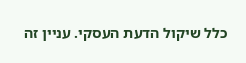כלל שיקול הדעת העסקי. עניין זה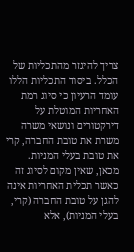צריך להיגזר מהתכליות של הכלל. ביסוד התכליות הללו עומד הרעיון כי סיוג רמת האחריות המוטלת על דירקטורים ונושאי משרה משרת את טובת החברה, קרי את טובת בעלי המניות. מכאן, שאין מקום לסיוג זה כאשר תכלית האחריות אינה להגן על טובת החברה (קרי, בעלי המניות), אלא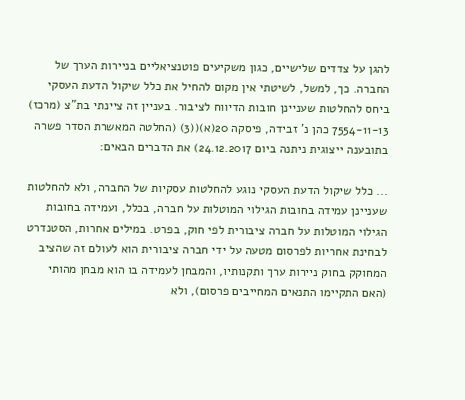להגן על צדדים שלישיים, כגון משקיעים פוטנציאליים בניירות הערך של החברה. כך, למשל, לשיטתי אין מקום להחיל את כלל שיקול הדעת העסקי ביחס להחלטות שעניינן חובות הדיווח לציבור. בעניין זה ציינתי בת"צ (מרכז) 7554-11-13 כהן נ' זבידה, פיסקה 20(א)((3) (החלטה המאשרת הסדר פשרה בתובענה ייצוגית ניתנה ביום 24.12.2017) את הדברים הבאים:

... כלל שיקול הדעת העסקי נוגע להחלטות עסקיות של החברה, ולא להחלטות שעניינן עמידה בחובות הגילוי המוטלות על חברה, בכלל, ועמידה בחובות הגילוי המוטלות על חברה ציבורית לפי חוק, בפרט. במילים אחרות, הסטנדרט לבחינת אחריות לפרסום מטעה על ידי חברה ציבורית הוא לעולם זה שהציב המחוקק בחוק ניירות ערך ותקנותיו, והמבחן לעמידה בו הוא מבחן מהותי (האם התקיימו התנאים המחייבים פרסום), ולא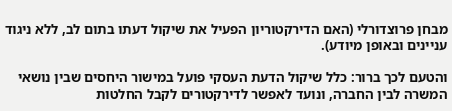מבחן פרוצדורלי (האם הדירקטוריון הפעיל את שיקול דעתו בתום לב, ללא ניגוד עניינים ובאופן מיודע).

והטעם לכך ברור: כלל שיקול הדעת העסקי פועל במישור היחסים שבין נושאי המשרה לבין החברה, ונועד לאפשר לדירקטורים לקבל החלטות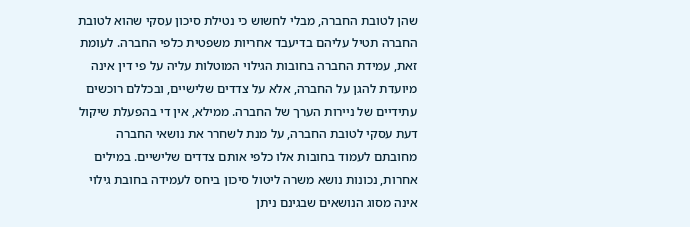שהן לטובת החברה, מבלי לחשוש כי נטילת סיכון עסקי שהוא לטובת החברה תטיל עליהם בדיעבד אחריות משפטית כלפי החברה. לעומת זאת, עמידת החברה בחובות הגילוי המוטלות עליה על פי דין אינה מיועדת להגן על החברה, אלא על צדדים שלישיים, ובכללם רוכשים עתידיים של ניירות הערך של החברה. ממילא, אין די בהפעלת שיקול דעת עסקי לטובת החברה, על מנת לשחרר את נושאי החברה מחובתם לעמוד בחובות אלו כלפי אותם צדדים שלישיים. במילים אחרות, נכונות נושא משרה ליטול סיכון ביחס לעמידה בחובת גילוי אינה מסוג הנושאים שבגינם ניתן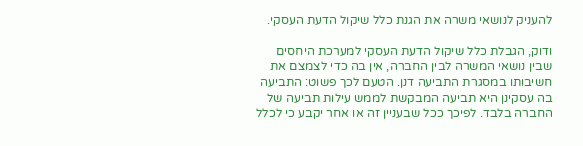להעניק לנושאי משרה את הגנת כלל שיקול הדעת העסקי.

ודוק, הגבלת כלל שיקול הדעת העסקי למערכת היחסים שבין נושאי המשרה לבין החברה, אין בה כדי לצמצם את חשיבותו במסגרת התביעה דנן. הטעם לכך פשוט: התביעה בה עסקינן היא תביעה המבקשת לממש עילות תביעה של החברה בלבד. לפיכך ככל שבעניין זה או אחר יקבע כי לכלל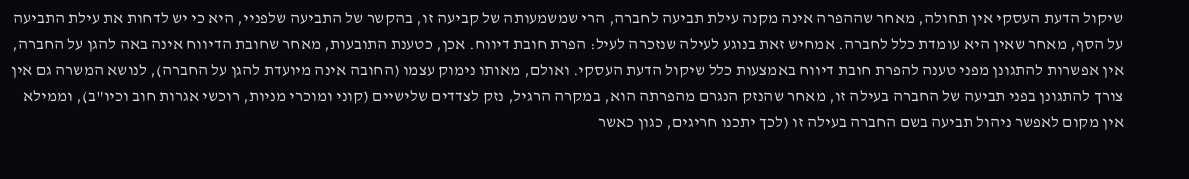שיקול הדעת העסקי אין תחולה, מאחר שההפרה אינה מקנה עילת תביעה לחברה, הרי שמשמעותה של קביעה זו, בהקשר של התביעה שלפניי, היא כי יש לדחות את עילת התביעה על הסף, מאחר שאין היא עומדת כלל לחברה. אמחיש זאת בנוגע לעילה שנזכרה לעיל: הפרת חובת דיווח. אכן, כטענת התובעות, מאחר שחובת הדיווח אינה באה להגן על החברה, אין אפשרות להתגונן מפני טענה להפרת חובת דיווח באמצעות כלל שיקול הדעת העסקי. ואולם, מאותו נימוק עצמו (החובה אינה מיועדת להגן על החברה), לנושא המשרה גם אין צורך להתגונן בפני תביעה של החברה בעילה זו, מאחר שהנזק הנגרם מהפרתה הוא, במקרה הרגיל, נזק לצדדים שלישיים (קוני ומוכרי מניות, רוכשי אגרות חוב וכיו"ב), וממילא אין מקום לאפשר ניהול תביעה בשם החברה בעילה זו (לכך יתכנו חריגים, כגון כאשר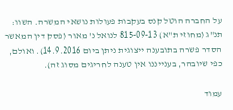על החברה הוטל קנס בעקבות פעולות נושאי המשרה. השוו: תנ"ג (מחוזי ת"א) 815-09-13 לנואל נ' מאור (פסק דין המאשר הסדר פשרה בתובענה ייצוגית ניתן ביום 14.9.2016). ואולם, כפי שיובהר, בענייננו אין טענה לחריגים מסוג זה).

עמוד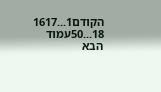הקודם1...1617
18...50עמוד הבא